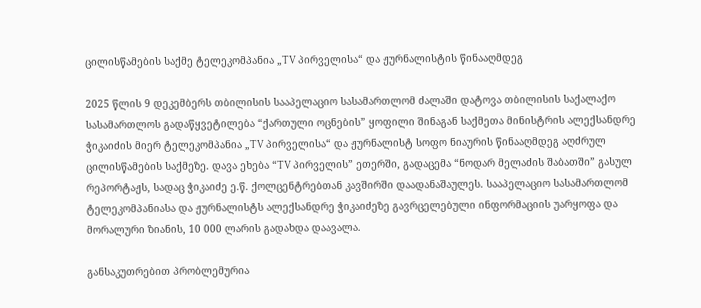ცილისწამების საქმე ტელეკომპანია „TV პირველისა“ და ჟურნალისტის წინააღმდეგ

2025 წლის 9 დეკემბერს თბილისის სააპელაციო სასამართლომ ძალაში დატოვა თბილისის საქალაქო სასამართლოს გადაწყვეტილება “ქართული ოცნების” ყოფილი შინაგან საქმეთა მინისტრის ალექსანდრე ჭიკაიძის მიერ ტელეკომპანია „TV პირველისა“ და ჟურნალისტ სოფო ნიაურის წინააღმდეგ აღძრულ ცილისწამების საქმეზე. დავა ეხება “TV პირველის” ეთერში, გადაცემა “ნოდარ მელაძის შაბათში” გასულ რეპორტაჟს, სადაც ჭიკაიძე ე.წ. ქოლცენტრებთან კავშირში დაადანაშაულეს. სააპელაციო სასამართლომ ტელეკომპანიასა და ჟურნალისტს ალექსანდრე ჭიკაიძეზე გავრცელებული ინფორმაციის უარყოფა და მორალური ზიანის, 10 000 ლარის გადახდა დაავალა.

განსაკუთრებით პრობლემურია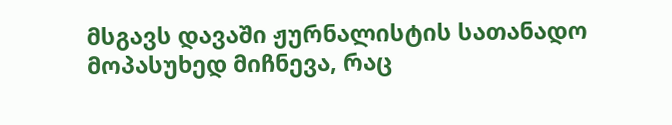მსგავს დავაში ჟურნალისტის სათანადო მოპასუხედ მიჩნევა, რაც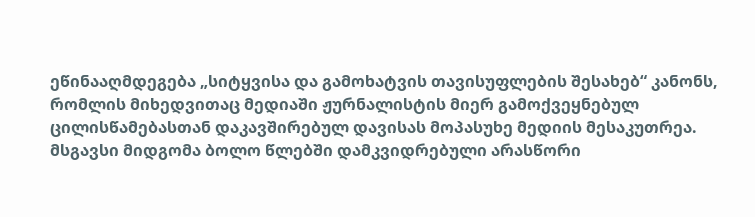ეწინააღმდეგება „სიტყვისა და გამოხატვის თავისუფლების შესახებ“ კანონს, რომლის მიხედვითაც მედიაში ჟურნალისტის მიერ გამოქვეყნებულ ცილისწამებასთან დაკავშირებულ დავისას მოპასუხე მედიის მესაკუთრეა.  მსგავსი მიდგომა ბოლო წლებში დამკვიდრებული არასწორი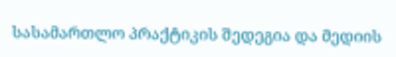სასამართლო პრაქტიკის შედეგია და მედიის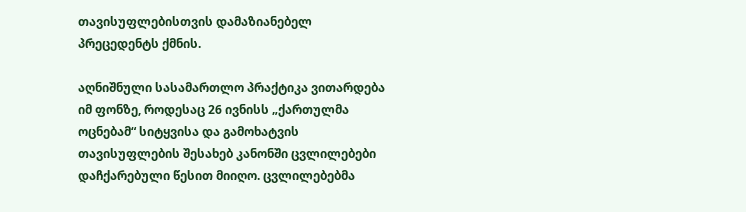თავისუფლებისთვის დამაზიანებელ პრეცედენტს ქმნის.

აღნიშნული სასამართლო პრაქტიკა ვითარდება იმ ფონზე, როდესაც 26 ივნისს „ქართულმა ოცნებამ“ სიტყვისა და გამოხატვის თავისუფლების შესახებ კანონში ცვლილებები დაჩქარებული წესით მიიღო. ცვლილებებმა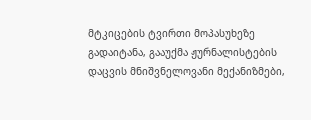მტკიცების ტვირთი მოპასუხეზე გადაიტანა, გააუქმა ჟურნალისტების დაცვის მნიშვნელოვანი მექანიზმები,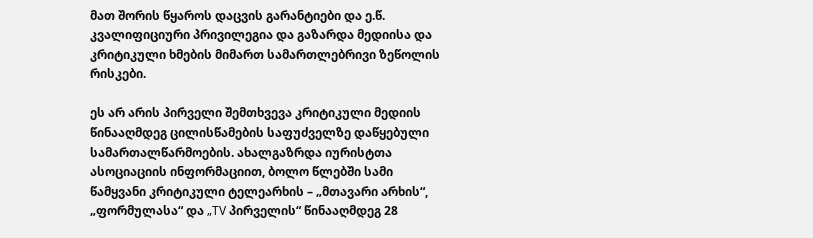მათ შორის წყაროს დაცვის გარანტიები და ე.წ. კვალიფიციური პრივილეგია და გაზარდა მედიისა და კრიტიკული ხმების მიმართ სამართლებრივი ზეწოლის რისკები.

ეს არ არის პირველი შემთხვევა კრიტიკული მედიის წინააღმდეგ ცილისწამების საფუძველზე დაწყებული სამართალწარმოების. ახალგაზრდა იურისტთა ასოციაციის ინფორმაციით, ბოლო წლებში სამი წამყვანი კრიტიკული ტელეარხის – „მთავარი არხის“, „ფორმულასა“ და „TV პირველის“ წინააღმდეგ 28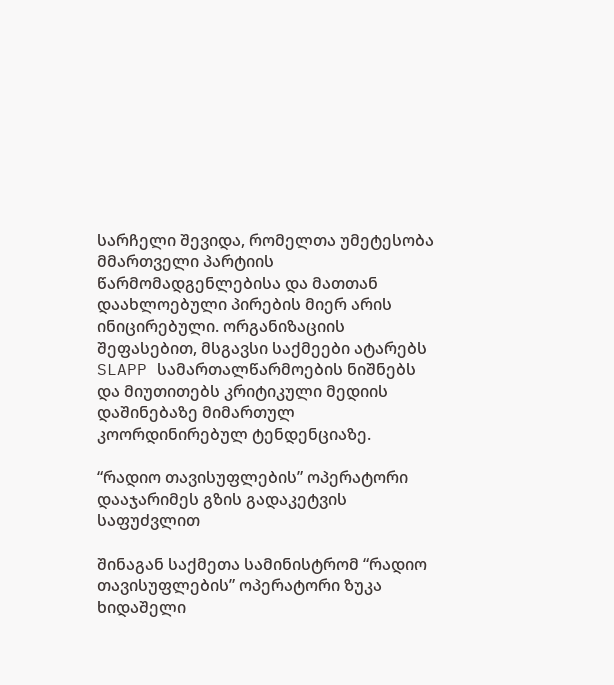სარჩელი შევიდა, რომელთა უმეტესობა მმართველი პარტიის წარმომადგენლებისა და მათთან დაახლოებული პირების მიერ არის ინიცირებული. ორგანიზაციის შეფასებით, მსგავსი საქმეები ატარებს SLAPP სამართალწარმოების ნიშნებს და მიუთითებს კრიტიკული მედიის დაშინებაზე მიმართულ კოორდინირებულ ტენდენციაზე.

“რადიო თავისუფლების” ოპერატორი დააჯარიმეს გზის გადაკეტვის საფუძვლით

შინაგან საქმეთა სამინისტრომ “რადიო თავისუფლების” ოპერატორი ზუკა ხიდაშელი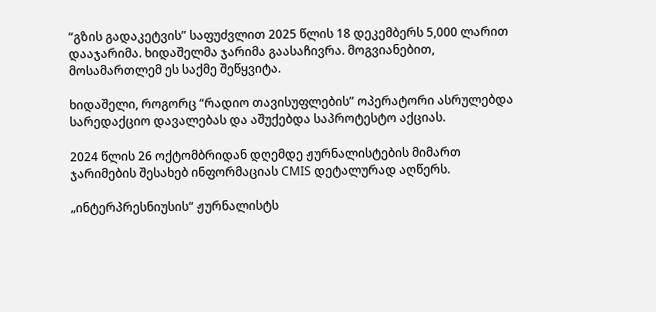“გზის გადაკეტვის” საფუძვლით 2025 წლის 18 დეკემბერს 5,000 ლარით დააჯარიმა. ხიდაშელმა ჯარიმა გაასაჩივრა. მოგვიანებით, მოსამართლემ ეს საქმე შეწყვიტა.

ხიდაშელი, როგორც “რადიო თავისუფლების” ოპერატორი ასრულებდა სარედაქციო დავალებას და აშუქებდა საპროტესტო აქციას.

2024 წლის 26 ოქტომბრიდან დღემდე ჟურნალისტების მიმართ ჯარიმების შესახებ ინფორმაციას CMIS დეტალურად აღწერს.

„ინტერპრესნიუსის“ ჟურნალისტს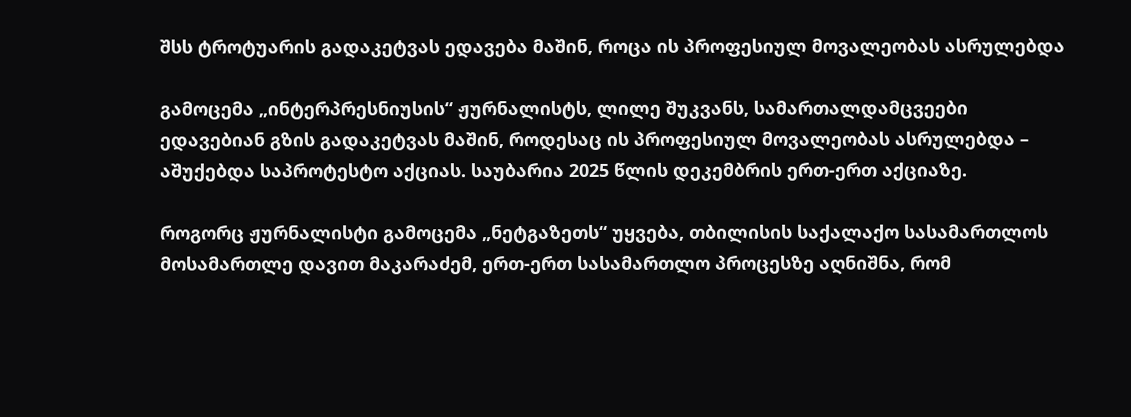შსს ტროტუარის გადაკეტვას ედავება მაშინ, როცა ის პროფესიულ მოვალეობას ასრულებდა

გამოცემა „ინტერპრესნიუსის“ ჟურნალისტს, ლილე შუკვანს, სამართალდამცვეები ედავებიან გზის გადაკეტვას მაშინ, როდესაც ის პროფესიულ მოვალეობას ასრულებდა – აშუქებდა საპროტესტო აქციას. საუბარია 2025 წლის დეკემბრის ერთ-ერთ აქციაზე.

როგორც ჟურნალისტი გამოცემა „ნეტგაზეთს“ უყვება, თბილისის საქალაქო სასამართლოს მოსამართლე დავით მაკარაძემ, ერთ-ერთ სასამართლო პროცესზე აღნიშნა, რომ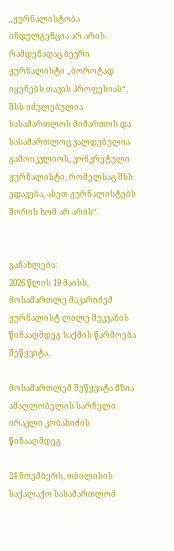„ჟურნალისტობა ინდულგენცია არ არის. რამდენადაც ბევრი ჟურნალისტი „ბოროტად იყენებს თავის პროფესიას“, შსს იძულებულია სასამართლოს მიმართოს და სასამართლოც ვალდებულია გამოიკვლიოს, კონკრეტული ჟურნალისტი, რომელსაც შსს ედავება, ასეთ ჟურნალისტებს შორის ხომ არ არის“.


განახლება:
2026 წლის 19 მაისს, მოსამართლე მაკარიძემ ჟურნალისტ ლილე შუკვანის წინააღმდეგ საქმის წარმოება შეწყვიტა.

მოსამართლემ შეწყვიტა მზია ამაღლობელის სარჩელი ირაკლი კობახიძის წინააღმდეგ

24 ნოემბერს, თბილისის საქალაქო სასამართლომ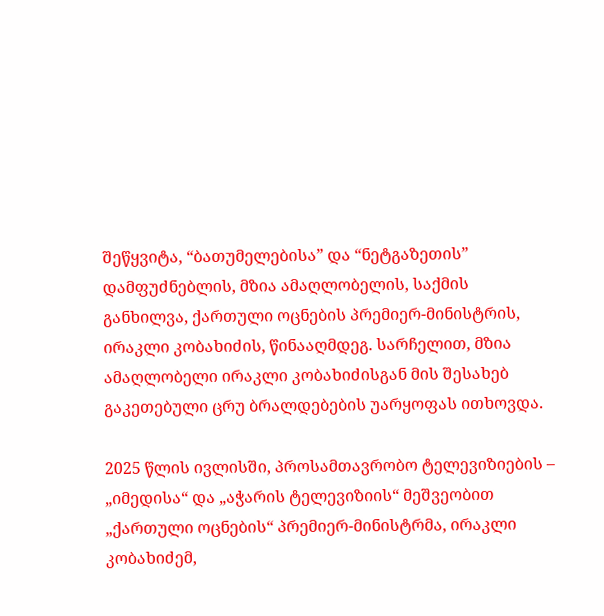შეწყვიტა, “ბათუმელებისა” და “ნეტგაზეთის” დამფუძნებლის, მზია ამაღლობელის, საქმის განხილვა, ქართული ოცნების პრემიერ-მინისტრის, ირაკლი კობახიძის, წინააღმდეგ. სარჩელით, მზია ამაღლობელი ირაკლი კობახიძისგან მის შესახებ გაკეთებული ცრუ ბრალდებების უარყოფას ითხოვდა.

2025 წლის ივლისში, პროსამთავრობო ტელევიზიების – „იმედისა“ და „აჭარის ტელევიზიის“ მეშვეობით „ქართული ოცნების“ პრემიერ-მინისტრმა, ირაკლი კობახიძემ,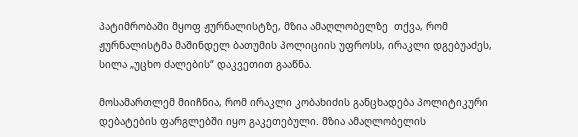პატიმრობაში მყოფ ჟურნალისტზე, მზია ამაღლობელზე  თქვა, რომ ჟურნალისტმა მაშინდელ ბათუმის პოლიციის უფროსს, ირაკლი დგებუაძეს, სილა „უცხო ძალების“ დაკვეთით გააწნა.

მოსამართლემ მიიჩნია, რომ ირაკლი კობახიძის განცხადება პოლიტიკური დებატების ფარგლებში იყო გაკეთებული. მზია ამაღლობელის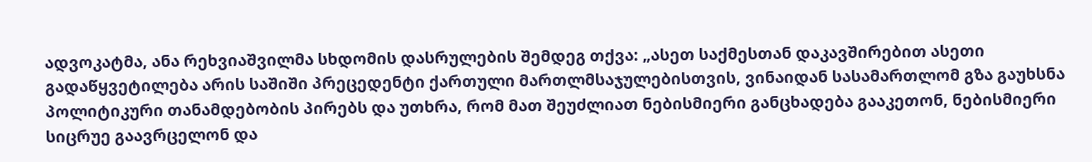ადვოკატმა, ანა რეხვიაშვილმა სხდომის დასრულების შემდეგ თქვა: „ასეთ საქმესთან დაკავშირებით ასეთი გადაწყვეტილება არის საშიში პრეცედენტი ქართული მართლმსაჯულებისთვის, ვინაიდან სასამართლომ გზა გაუხსნა პოლიტიკური თანამდებობის პირებს და უთხრა, რომ მათ შეუძლიათ ნებისმიერი განცხადება გააკეთონ, ნებისმიერი სიცრუე გაავრცელონ და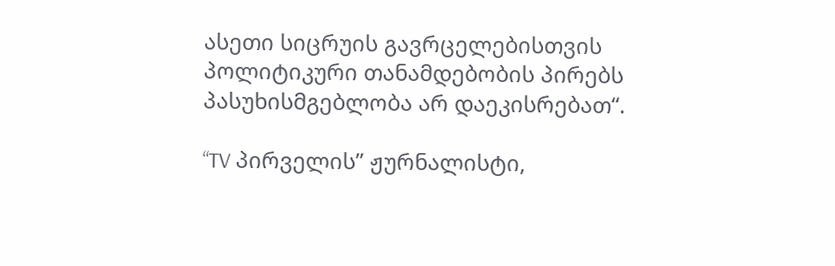ასეთი სიცრუის გავრცელებისთვის პოლიტიკური თანამდებობის პირებს პასუხისმგებლობა არ დაეკისრებათ“.

“TV პირველის” ჟურნალისტი,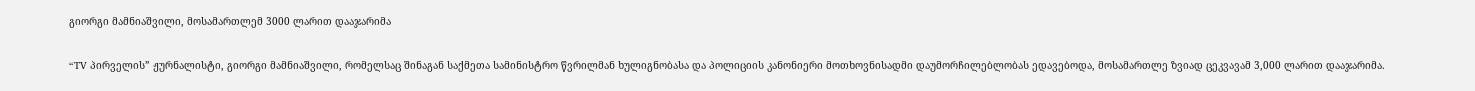გიორგი მამნიაშვილი, მოსამართლემ 3000 ლარით დააჯარიმა

“TV პირველის” ჟურნალისტი, გიორგი მამნიაშვილი, რომელსაც შინაგან საქმეთა სამინისტრო წვრილმან ხულიგნობასა და პოლიციის კანონიერი მოთხოვნისადმი დაუმორჩილებლობას ედავებოდა, მოსამართლე ზვიად ცეკვავამ 3,000 ლარით დააჯარიმა.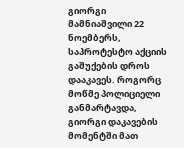გიორგი მამნიაშვილი 22 ნოემბერს, საპროტესტო აქციის გაშუქების დროს დააკავეს. როგორც მოწმე პოლიციელი განმარტავდა, გიორგი დაკავების მომენტში მათ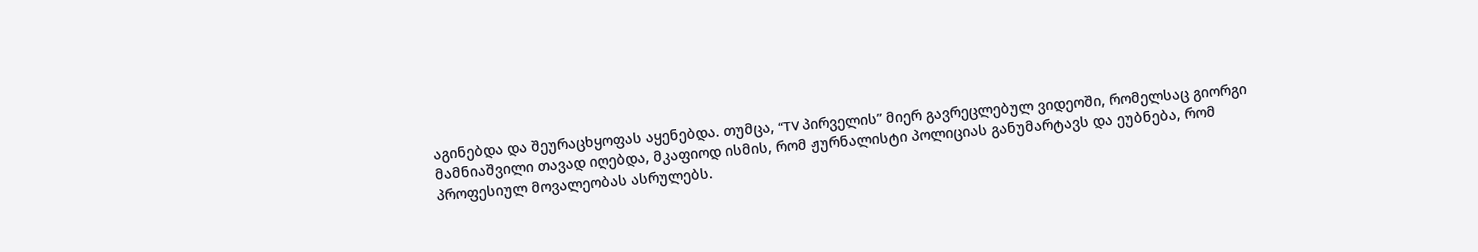აგინებდა და შეურაცხყოფას აყენებდა. თუმცა, “TV პირველის” მიერ გავრეცლებულ ვიდეოში, რომელსაც გიორგი მამნიაშვილი თავად იღებდა, მკაფიოდ ისმის, რომ ჟურნალისტი პოლიციას განუმარტავს და ეუბნება, რომ პროფესიულ მოვალეობას ასრულებს.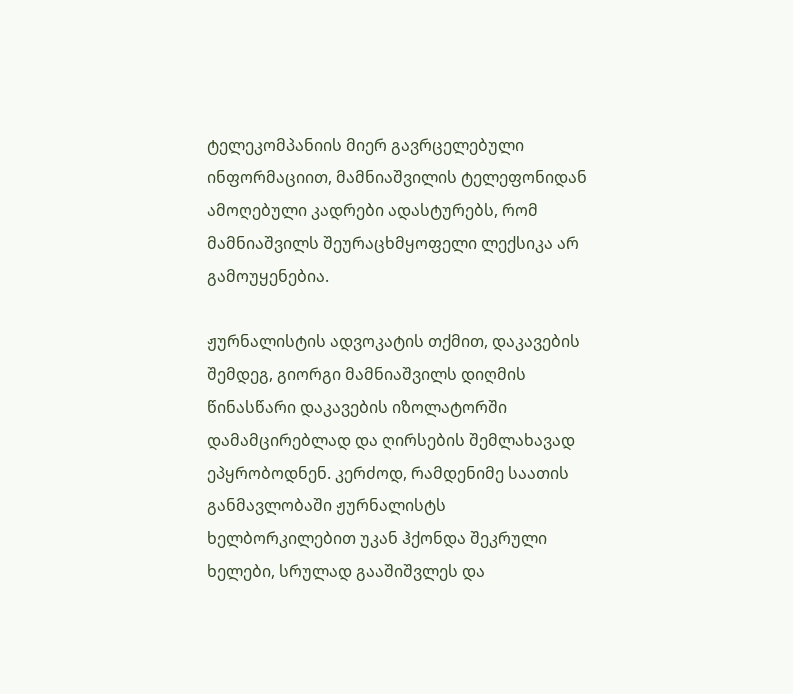ტელეკომპანიის მიერ გავრცელებული ინფორმაციით, მამნიაშვილის ტელეფონიდან ამოღებული კადრები ადასტურებს, რომ მამნიაშვილს შეურაცხმყოფელი ლექსიკა არ გამოუყენებია.

ჟურნალისტის ადვოკატის თქმით, დაკავების შემდეგ, გიორგი მამნიაშვილს დიღმის წინასწარი დაკავების იზოლატორში დამამცირებლად და ღირსების შემლახავად ეპყრობოდნენ. კერძოდ, რამდენიმე საათის განმავლობაში ჟურნალისტს ხელბორკილებით უკან ჰქონდა შეკრული ხელები, სრულად გააშიშვლეს და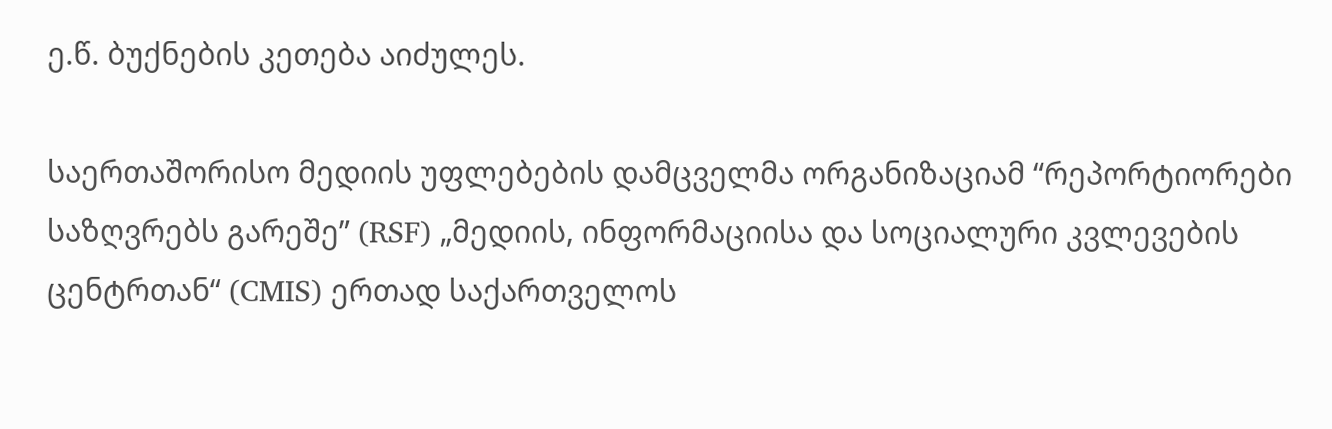ე.წ. ბუქნების კეთება აიძულეს.

საერთაშორისო მედიის უფლებების დამცველმა ორგანიზაციამ “რეპორტიორები საზღვრებს გარეშე” (RSF) „მედიის, ინფორმაციისა და სოციალური კვლევების ცენტრთან“ (CMIS) ერთად საქართველოს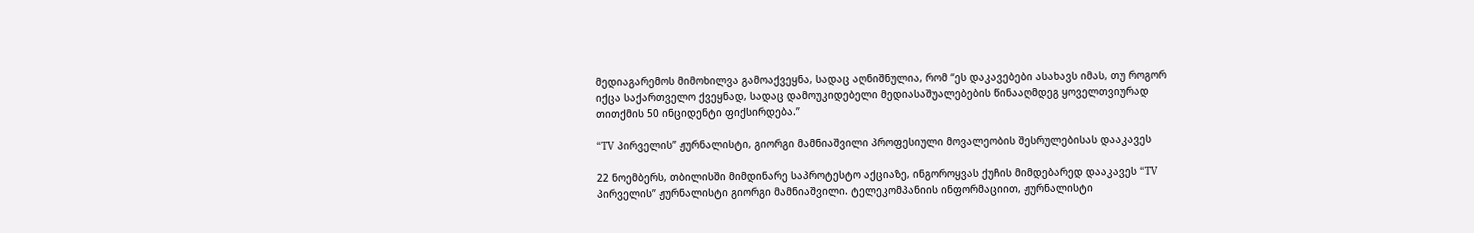მედიაგარემოს მიმოხილვა გამოაქვეყნა, სადაც აღნიშნულია, რომ “ეს დაკავებები ასახავს იმას, თუ როგორ იქცა საქართველო ქვეყნად, სადაც დამოუკიდებელი მედიასაშუალებების წინააღმდეგ ყოველთვიურად თითქმის 50 ინციდენტი ფიქსირდება.”

“TV პირველის” ჟურნალისტი, გიორგი მამნიაშვილი პროფესიული მოვალეობის შესრულებისას დააკავეს

22 ნოემბერს, თბილისში მიმდინარე საპროტესტო აქციაზე, ინგოროყვას ქუჩის მიმდებარედ დააკავეს “TV პირველის” ჟურნალისტი გიორგი მამნიაშვილი. ტელეკომპანიის ინფორმაციით, ჟურნალისტი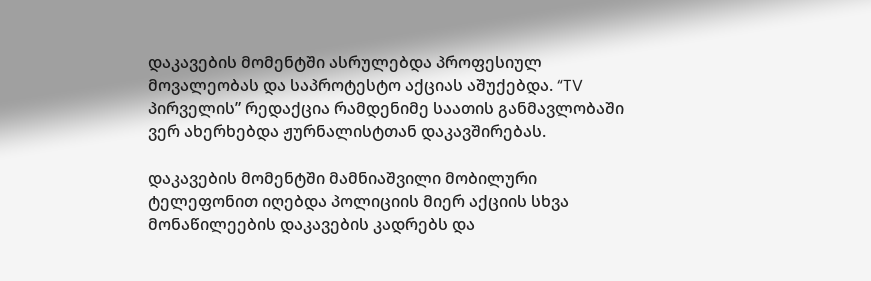დაკავების მომენტში ასრულებდა პროფესიულ მოვალეობას და საპროტესტო აქციას აშუქებდა. “TV პირველის” რედაქცია რამდენიმე საათის განმავლობაში ვერ ახერხებდა ჟურნალისტთან დაკავშირებას.

დაკავების მომენტში მამნიაშვილი მობილური ტელეფონით იღებდა პოლიციის მიერ აქციის სხვა მონაწილეების დაკავების კადრებს და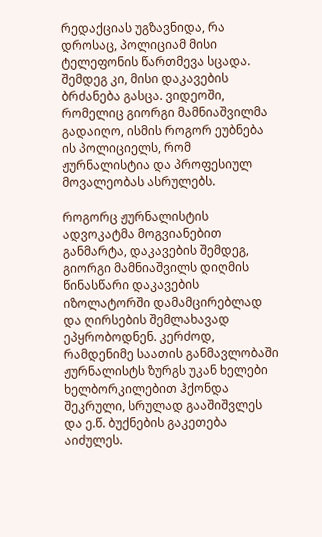რედაქციას უგზავნიდა, რა დროსაც, პოლიციამ მისი ტელეფონის წართმევა სცადა. შემდეგ კი, მისი დაკავების ბრძანება გასცა. ვიდეოში, რომელიც გიორგი მამნიაშვილმა გადაიღო, ისმის როგორ ეუბნება ის პოლიციელს, რომ ჟურნალისტია და პროფესიულ მოვალეობას ასრულებს.

როგორც ჟურნალისტის ადვოკატმა მოგვიანებით განმარტა, დაკავების შემდეგ, გიორგი მამნიაშვილს დიღმის წინასწარი დაკავების იზოლატორში დამამცირებლად და ღირსების შემლახავად ეპყრობოდნენ. კერძოდ, რამდენიმე საათის განმავლობაში ჟურნალისტს ზურგს უკან ხელები ხელბორკილებით ჰქონდა შეკრული, სრულად გააშიშვლეს და ე.წ. ბუქნების გაკეთება აიძულეს.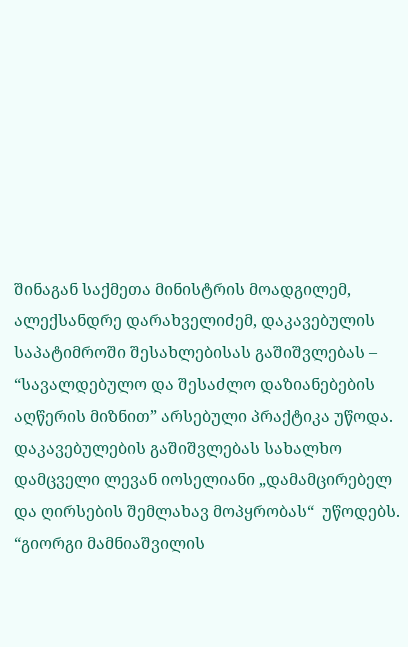შინაგან საქმეთა მინისტრის მოადგილემ, ალექსანდრე დარახველიძემ, დაკავებულის საპატიმროში შესახლებისას გაშიშვლებას – “სავალდებულო და შესაძლო დაზიანებების აღწერის მიზნით” არსებული პრაქტიკა უწოდა. დაკავებულების გაშიშვლებას სახალხო დამცველი ლევან იოსელიანი „დამამცირებელ და ღირსების შემლახავ მოპყრობას“  უწოდებს.
“გიორგი მამნიაშვილის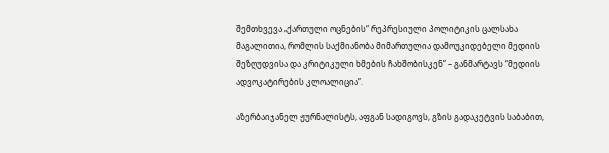შემთხვევა „ქართული ოცნების“ რეპრესიული პოლიტიკის ცალსახა მაგალითია, რომლის საქმიანობა მიმართულია დამოუკიდებელი მედიის შეზღუდვისა და კრიტიკული ხმების ჩახშობისკენ” – განმარტავს “მედიის ადვოკატირების კლოალიცია”.

აზერბაიჯანელ ჟურნალისტს, აფგან სადიგოვს, გზის გადაკეტვის საბაბით,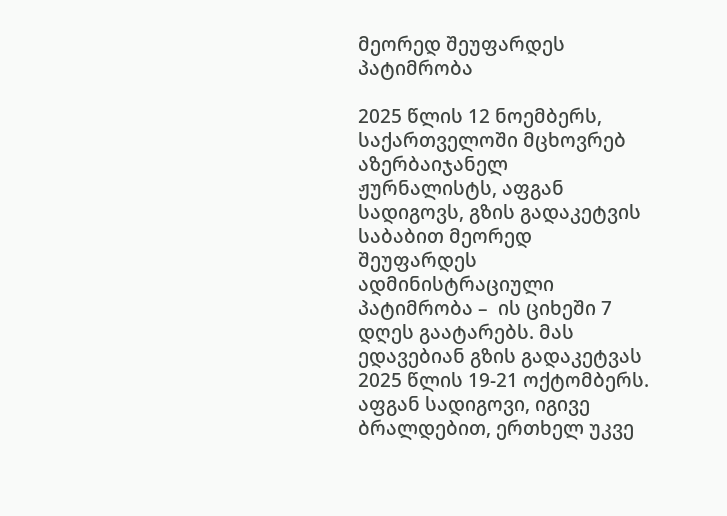მეორედ შეუფარდეს პატიმრობა

2025 წლის 12 ნოემბერს, საქართველოში მცხოვრებ აზერბაიჯანელ ჟურნალისტს, აფგან სადიგოვს, გზის გადაკეტვის საბაბით მეორედ შეუფარდეს ადმინისტრაციული პატიმრობა –  ის ციხეში 7 დღეს გაატარებს. მას ედავებიან გზის გადაკეტვას 2025 წლის 19-21 ოქტომბერს. აფგან სადიგოვი, იგივე ბრალდებით, ერთხელ უკვე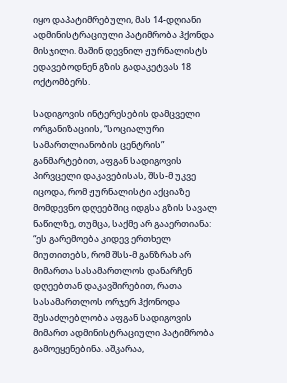იყო დაპატიმრებული, მას 14-დღიანი ადმინისტრაციული პატიმრობა ჰქონდა მისჯილი. მაშინ დევნილ ჟურნალისტს ედავებოდნენ გზის გადაკეტვას 18 ოქტომბერს.

სადიგოვის ინტერესების დამცველი ორგანიზაციის, “სოციალური სამართლიანობის ცენტრის” განმარტებით, აფგან სადიგოვის პირვცელი დაკავებისას, შსს-მ უკვე იცოდა, რომ ჟურნალისტი აქციაზე მომდევნო დღეებშიც იდგსა გზის სავალ ნაწილზე, თუმცა, საქმე არ გააერთიანა: “ეს გარემოება კიდევ ერთხელ მიუთითებს, რომ შსს-მ განზრახ არ მიმართა სასამართლოს დანარჩენ დღეებთან დაკავშირებით, რათა სასამართლოს ორჯერ ჰქონოდა შესაძლებლობა აფგან სადიგოვის მიმართ ადმინისტრაციული პატიმრობა გამოეყენებინა. აშკარაა,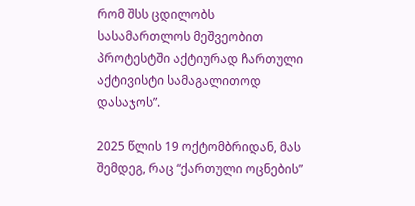რომ შსს ცდილობს სასამართლოს მეშვეობით პროტესტში აქტიურად ჩართული აქტივისტი სამაგალითოდ დასაჯოს”.

2025 წლის 19 ოქტომბრიდან, მას შემდეგ, რაც “ქართული ოცნების”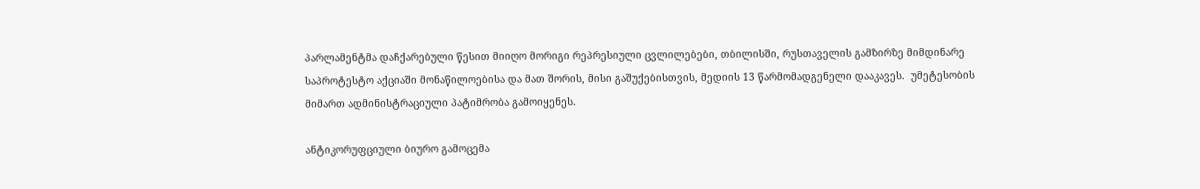პარლამენტმა დაჩქარებული წესით მიიღო მორიგი რეპრესიული ცვლილებები, თბილისში, რუსთაველის გამზირზე მიმდინარე საპროტესტო აქციაში მონაწილოებისა და მათ შორის, მისი გაშუქებისთვის, მედიის 13 წარმომადგენელი დააკავეს.  უმეტესობის მიმართ ადმინისტრაციული პატიმრობა გამოიყენეს.

ანტიკორუფციული ბიურო გამოცემა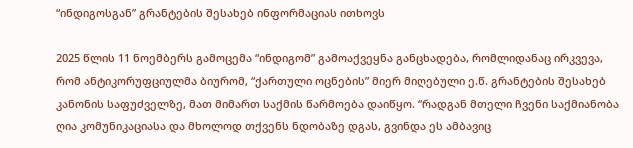“ინდიგოსგან” გრანტების შესახებ ინფორმაციას ითხოვს

2025 წლის 11 ნოემბერს გამოცემა “ინდიგომ” გამოაქვეყნა განცხადება, რომლიდანაც ირკვევა, რომ ანტიკორუფციულმა ბიურომ, “ქართული ოცნების” მიერ მიღებული ე.წ. გრანტების შესახებ კანონის საფუძველზე, მათ მიმართ საქმის წარმოება დაიწყო. “რადგან მთელი ჩვენი საქმიანობა ღია კომუნიკაციასა და მხოლოდ თქვენს ნდობაზე დგას, გვინდა ეს ამბავიც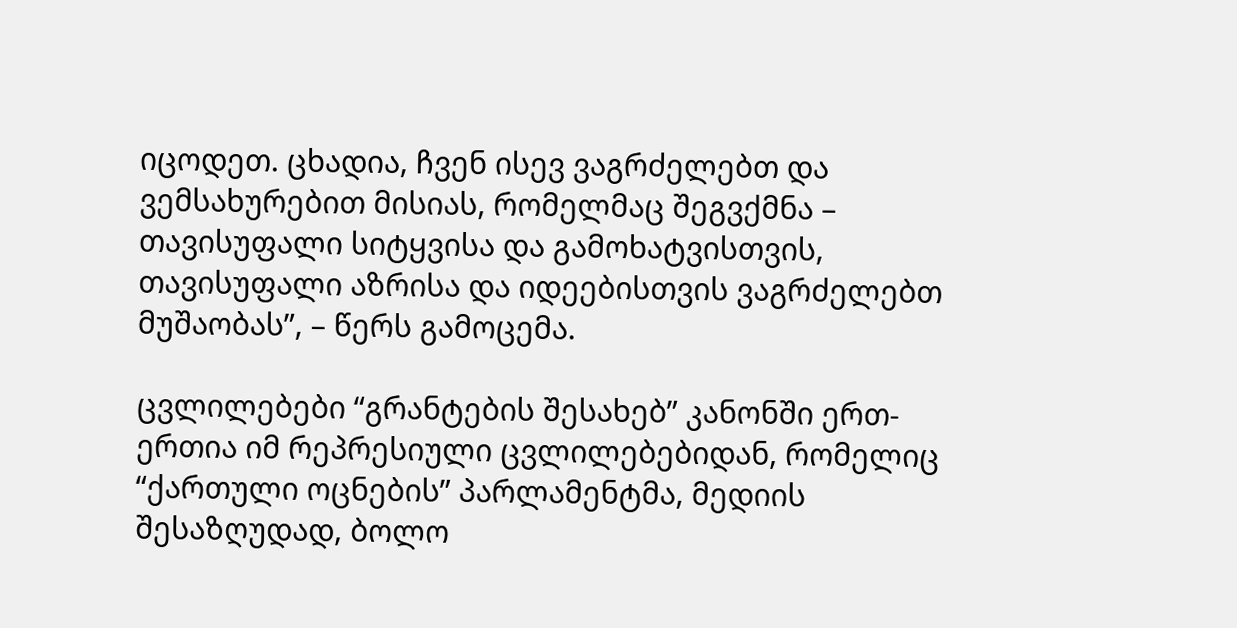იცოდეთ. ცხადია, ჩვენ ისევ ვაგრძელებთ და ვემსახურებით მისიას, რომელმაც შეგვქმნა – თავისუფალი სიტყვისა და გამოხატვისთვის, თავისუფალი აზრისა და იდეებისთვის ვაგრძელებთ მუშაობას”, – წერს გამოცემა.

ცვლილებები “გრანტების შესახებ” კანონში ერთ-ერთია იმ რეპრესიული ცვლილებებიდან, რომელიც “ქართული ოცნების” პარლამენტმა, მედიის შესაზღუდად, ბოლო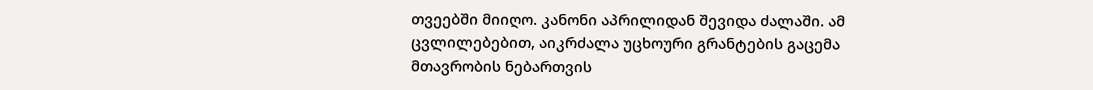თვეებში მიიღო. კანონი აპრილიდან შევიდა ძალაში. ამ ცვლილებებით, აიკრძალა უცხოური გრანტების გაცემა მთავრობის ნებართვის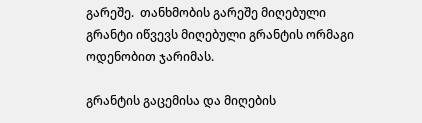გარეშე.  თანხმობის გარეშე მიღებული გრანტი იწვევს მიღებული გრანტის ორმაგი ოდენობით ჯარიმას.

გრანტის გაცემისა და მიღების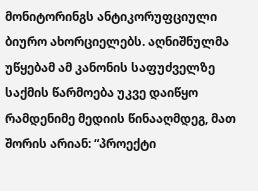მონიტორინგს ანტიკორუფციული ბიურო ახორციელებს. აღნიშნულმა უწყებამ ამ კანონის საფუძველზე საქმის წარმოება უკვე დაიწყო რამდენიმე მედიის წინააღმდეგ, მათ შორის არიან: “პროექტი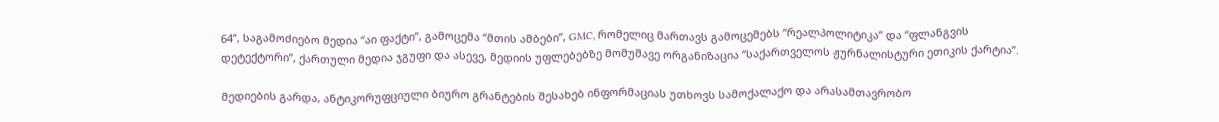64”, საგამოძიებო მედია “აი ფაქტი”, გამოცემა “მთის ამბები”, GMC, რომელიც მართავს გამოცემებს “რეალპოლიტიკა” და “ფლანგვის დეტექტორი”, ქართული მედია ჯგუფი და ასევე, მედიის უფლებებზე მომუშავე ორგანიზაცია “საქართველოს ჟურნალისტური ეთიკის ქარტია”.

მედიების გარდა, ანტიკორუფციული ბიურო გრანტების შესახებ ინფორმაციას უთხოვს სამოქალაქო და არასამთავრობო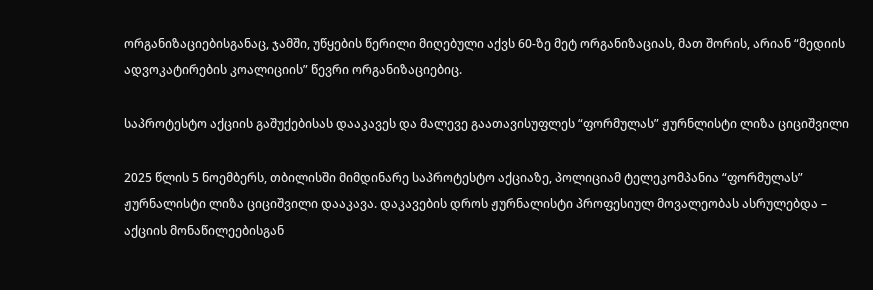ორგანიზაციებისგანაც, ჯამში, უწყების წერილი მიღებული აქვს 60-ზე მეტ ორგანიზაციას, მათ შორის, არიან “მედიის ადვოკატირების კოალიციის” წევრი ორგანიზაციებიც.

საპროტესტო აქციის გაშუქებისას დააკავეს და მალევე გაათავისუფლეს “ფორმულას” ჟურნლისტი ლიზა ციციშვილი

2025 წლის 5 ნოემბერს, თბილისში მიმდინარე საპროტესტო აქციაზე, პოლიციამ ტელეკომპანია “ფორმულას” ჟურნალისტი ლიზა ციციშვილი დააკავა. დაკავების დროს ჟურნალისტი პროფესიულ მოვალეობას ასრულებდა – აქციის მონაწილეებისგან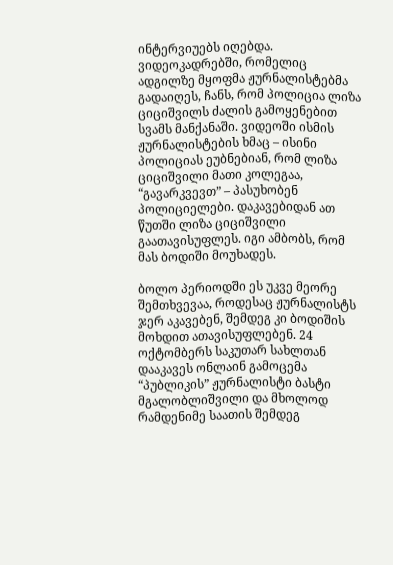ინტერვიუებს იღებდა. ვიდეოკადრებში, რომელიც ადგილზე მყოფმა ჟურნალისტებმა გადაიღეს, ჩანს, რომ პოლიცია ლიზა ციციშვილს ძალის გამოყენებით სვამს მანქანაში. ვიდეოში ისმის ჟურნალისტების ხმაც – ისინი პოლიციას ეუბნებიან, რომ ლიზა ციციშვილი მათი კოლეგაა, “გავარკვევთ” – პასუხობენ პოლიციელები. დაკავებიდან ათ წუთში ლიზა ციციშვილი გაათავისუფლეს. იგი ამბობს, რომ მას ბოდიში მოუხადეს.

ბოლო პერიოდში ეს უკვე მეორე შემთხვევაა, როდესაც ჟურნალისტს ჯერ აკავებენ, შემდეგ კი ბოდიშის მოხდით ათავისუფლებენ. 24 ოქტომბერს საკუთარ სახლთან დააკავეს ონლაინ გამოცემა “პუბლიკის” ჟურნალისტი ბასტი მგალობლიშვილი და მხოლოდ რამდენიმე საათის შემდეგ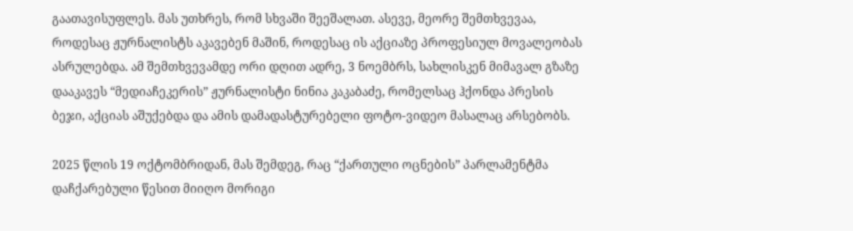გაათავისუფლეს. მას უთხრეს, რომ სხვაში შეეშალათ. ასევე, მეორე შემთხვევაა, როდესაც ჟურნალისტს აკავებენ მაშინ, როდესაც ის აქციაზე პროფესიულ მოვალეობას ასრულებდა. ამ შემთხვევამდე ორი დღით ადრე, 3 ნოემბრს, სახლისკენ მიმავალ გზაზე დააკავეს “მედიაჩეკერის” ჟურნალისტი ნინია კაკაბაძე, რომელსაც ჰქონდა პრესის ბეჯი, აქციას აშუქებდა და ამის დამადასტურებელი ფოტო-ვიდეო მასალაც არსებობს.

2025 წლის 19 ოქტომბრიდან, მას შემდეგ, რაც “ქართული ოცნების” პარლამენტმა დაჩქარებული წესით მიიღო მორიგი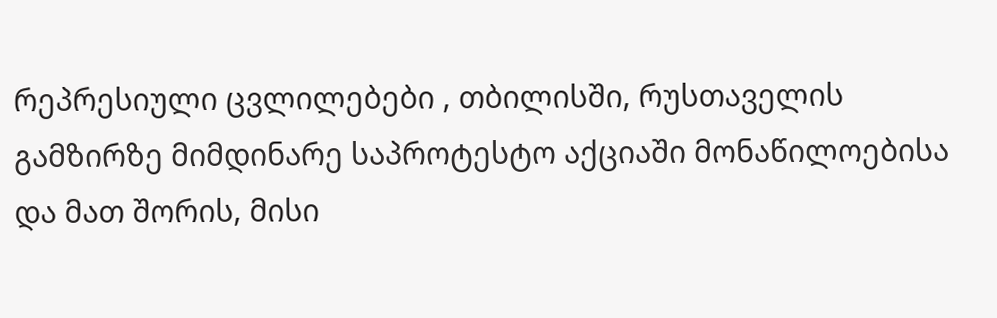რეპრესიული ცვლილებები , თბილისში, რუსთაველის გამზირზე მიმდინარე საპროტესტო აქციაში მონაწილოებისა და მათ შორის, მისი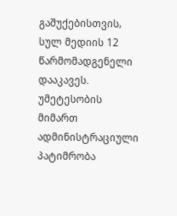გაშუქებისთვის, სულ მედიის 12 წარმომადგენელი დააკავეს.  უმეტესობის მიმართ ადმინისტრაციული პატიმრობა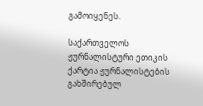გამოიყენეს.

საქართველოს ჟურნალისტური ეთიკის ქარტია ჟურნალისტების გახშირებულ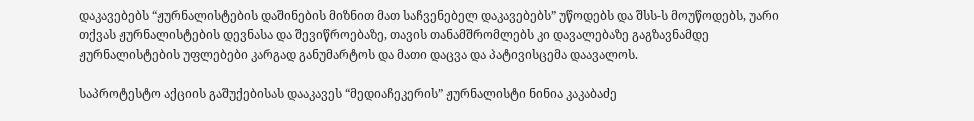დაკავებებს “ჟურნალისტების დაშინების მიზნით მათ საჩვენებელ დაკავებებს” უწოდებს და შსს-ს მოუწოდებს, უარი თქვას ჟურნალისტების დევნასა და შევიწროებაზე, თავის თანამშრომლებს კი დავალებაზე გაგზავნამდე  ჟურნალისტების უფლებები კარგად განუმარტოს და მათი დაცვა და პატივისცემა დაავალოს.

საპროტესტო აქციის გაშუქებისას დააკავეს “მედიაჩეკერის” ჟურნალისტი ნინია კაკაბაძე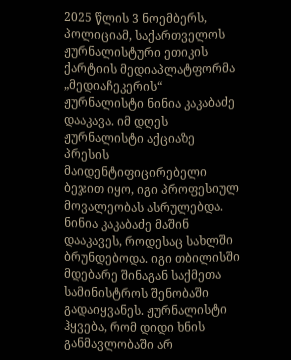2025 წლის 3 ნოემბერს, პოლიციამ, საქართველოს ჟურნალისტური ეთიკის ქარტიის მედიაპლატფორმა „მედიაჩეკერის“ ჟურნალისტი ნინია კაკაბაძე დააკავა. იმ დღეს ჟურნალისტი აქციაზე პრესის მაიდენტიფიცირებელი ბეჯით იყო, იგი პროფესიულ მოვალეობას ასრულებდა. ნინია კაკაბაძე მაშინ დააკავეს, როდესაც სახლში ბრუნდებოდა. იგი თბილისში მდებარე შინაგან საქმეთა სამინისტროს შენობაში გადაიყვანეს. ჟურნალისტი ჰყვება, რომ დიდი ხნის განმავლობაში არ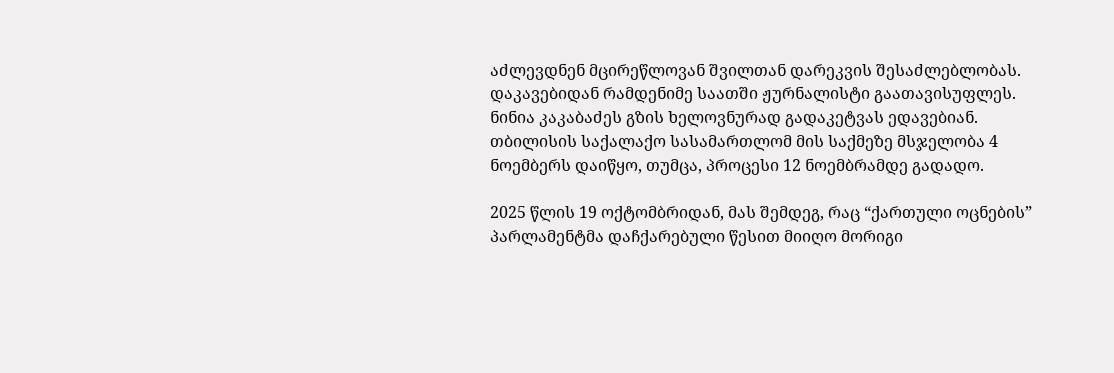აძლევდნენ მცირეწლოვან შვილთან დარეკვის შესაძლებლობას. დაკავებიდან რამდენიმე საათში ჟურნალისტი გაათავისუფლეს. ნინია კაკაბაძეს გზის ხელოვნურად გადაკეტვას ედავებიან. თბილისის საქალაქო სასამართლომ მის საქმეზე მსჯელობა 4 ნოემბერს დაიწყო, თუმცა, პროცესი 12 ნოემბრამდე გადადო.

2025 წლის 19 ოქტომბრიდან, მას შემდეგ, რაც “ქართული ოცნების” პარლამენტმა დაჩქარებული წესით მიიღო მორიგი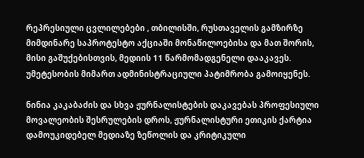რეპრესიული ცვლილებები , თბილისში, რუსთაველის გამზირზე მიმდინარე საპროტესტო აქციაში მონაწილოებისა და მათ შორის, მისი გაშუქებისთვის, მედიის 11 წარმომადგენელი დააკავეს.  უმეტესობის მიმართ ადმინისტრაციული პატიმრობა გამოიყენეს.

ნინია კაკაბაძის და სხვა ჟურნალისტების დაკავებას პროფესიული მოვალეობის შესრულების დროს, ჟურნალისტური ეთიკის ქარტია დამოუკიდებელ მედიაზე ზეწოლის და კრიტიკული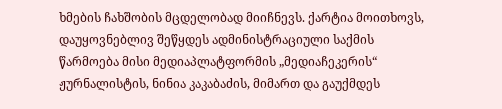ხმების ჩახშობის მცდელობად მიიჩნევს. ქარტია მოითხოვს, დაუყოვნებლივ შეწყდეს ადმინისტრაციული საქმის წარმოება მისი მედიაპლატფორმის „მედიაჩეკერის“ ჟურნალისტის, ნინია კაკაბაძის, მიმართ და გაუქმდეს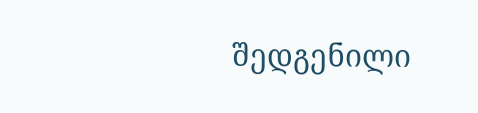შედგენილი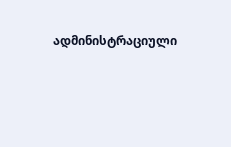ადმინისტრაციული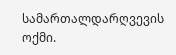სამართალდარღვევის ოქმი.